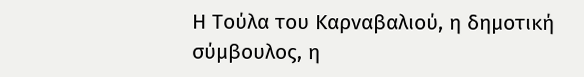Η Τούλα του Καρναβαλιού, η δημοτική σύμβουλος, η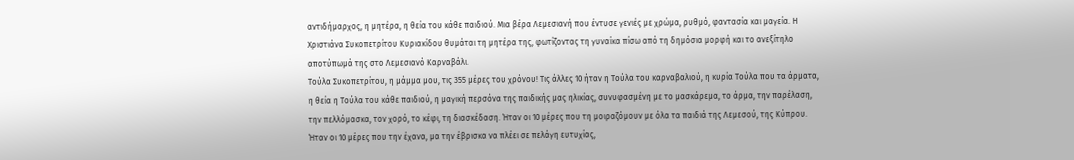αντιδήμαρχος, η μητέρα, η θεία του κάθε παιδιού. Μια βέρα Λεμεσιανή που έντυσε γενιές με χρώμα, ρυθμό, φαντασία και μαγεία. Η Χριστιάνα Συκοπετρίτου Κυριακίδου θυμάται τη μητέρα της, φωτίζοντας τη γυναίκα πίσω από τη δημόσια μορφή και το ανεξίτηλο αποτύπωμά της στο Λεμεσιανό Καρναβάλι.
Τούλα Συκοπετρίτου, η μάμμα μου, τις 355 μέρες του χρόνου! Τις άλλες 10 ήταν η Τούλα του καρναβαλιού, η κυρία Τούλα που τα άρματα, η θεία η Τούλα του κάθε παιδιού, η μαγική περσόνα της παιδικής μας ηλικίας, συνυφασμένη με το μασκάρεμα, το άρμα, την παρέλαση, την πελλόμασκα, τον χορό, το κέφι, τη διασκέδαση. Ήταν οι 10 μέρες που τη μοιραζόμουν με όλα τα παιδιά της Λεμεσού, της Κύπρου. Ήταν οι 10 μέρες που την έχανα, μα την έβρισκα να πλέει σε πελάγη ευτυχίας,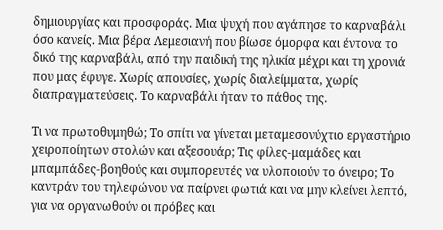δημιουργίας και προσφοράς. Μια ψυχή που αγάπησε το καρναβάλι όσο κανείς. Μια βέρα Λεμεσιανή που βίωσε όμορφα και έντονα το δικό της καρναβάλι, από την παιδική της ηλικία μέχρι και τη χρονιά που μας έφυγε. Χωρίς απουσίες, χωρίς διαλείμματα, χωρίς διαπραγματεύσεις. Το καρναβάλι ήταν το πάθος της.

Τι να πρωτοθυμηθώ; Το σπίτι να γίνεται μεταμεσονύχτιο εργαστήριο χειροποίητων στολών και αξεσουάρ; Τις φίλες-μαμάδες και μπαμπάδες-βοηθούς και συμπορευτές να υλοποιούν το όνειρο; Το καντράν του τηλεφώνου να παίρνει φωτιά και να μην κλείνει λεπτό, για να οργανωθούν οι πρόβες και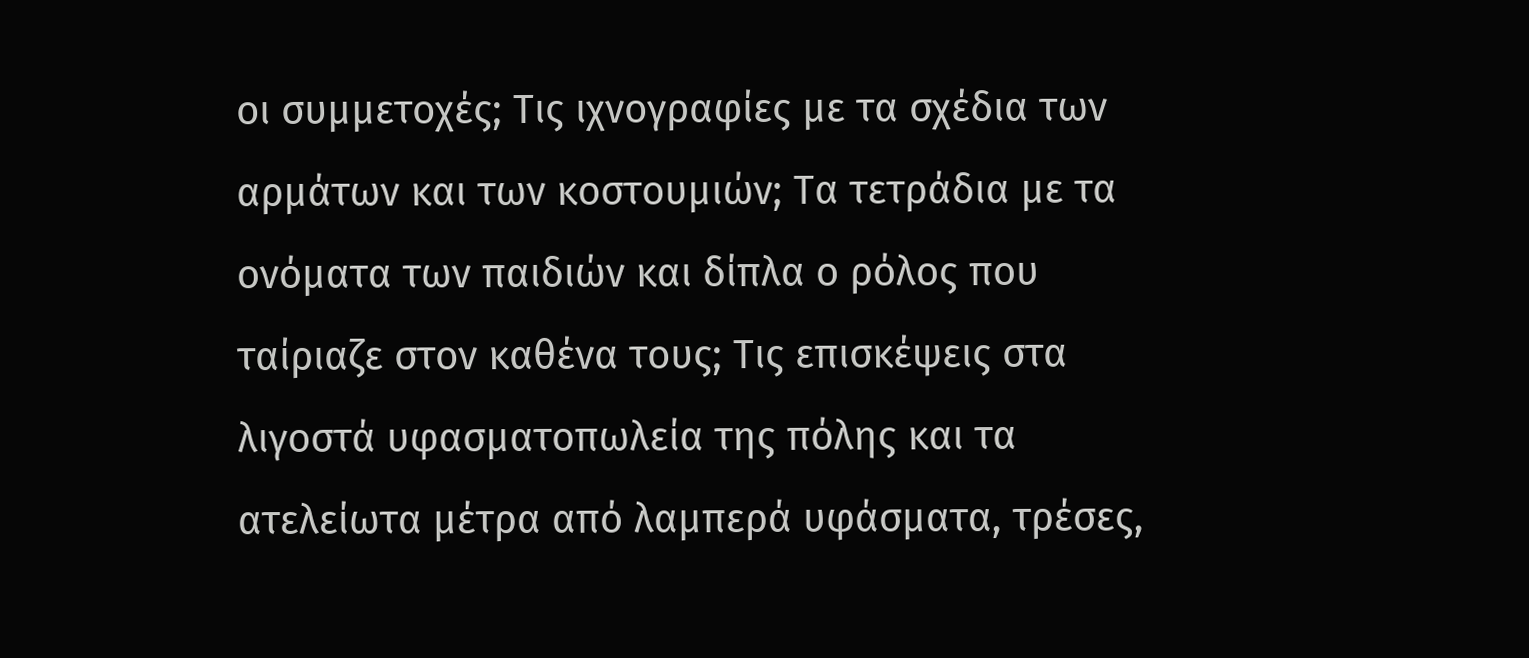οι συμμετοχές; Τις ιχνογραφίες με τα σχέδια των αρμάτων και των κοστουμιών; Τα τετράδια με τα ονόματα των παιδιών και δίπλα ο ρόλος που ταίριαζε στον καθένα τους; Τις επισκέψεις στα λιγοστά υφασματοπωλεία της πόλης και τα ατελείωτα μέτρα από λαμπερά υφάσματα, τρέσες,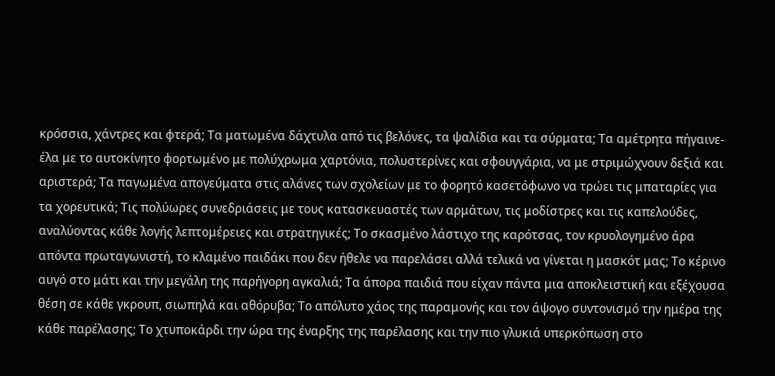κρόσσια, χάντρες και φτερά; Τα ματωμένα δάχτυλα από τις βελόνες, τα ψαλίδια και τα σύρματα; Τα αμέτρητα πήγαινε-έλα με το αυτοκίνητο φορτωμένο με πολύχρωμα χαρτόνια, πολυστερίνες και σφουγγάρια, να με στριμώχνουν δεξιά και αριστερά; Τα παγωμένα απογεύματα στις αλάνες των σχολείων με το φορητό κασετόφωνο να τρώει τις μπαταρίες για τα χορευτικά; Τις πολύωρες συνεδριάσεις με τους κατασκευαστές των αρμάτων, τις μοδίστρες και τις καπελούδες, αναλύοντας κάθε λογής λεπτομέρειες και στρατηγικές; Το σκασμένο λάστιχο της καρότσας, τον κρυολογημένο άρα απόντα πρωταγωνιστή, το κλαμένο παιδάκι που δεν ήθελε να παρελάσει αλλά τελικά να γίνεται η μασκότ μας; Το κέρινο αυγό στο μάτι και την μεγάλη της παρήγορη αγκαλιά; Τα άπορα παιδιά που είχαν πάντα μια αποκλειστική και εξέχουσα θέση σε κάθε γκρουπ, σιωπηλά και αθόρυβα; Το απόλυτο χάος της παραμονής και τον άψογο συντονισμό την ημέρα της κάθε παρέλασης; Το χτυποκάρδι την ώρα της έναρξης της παρέλασης και την πιο γλυκιά υπερκόπωση στο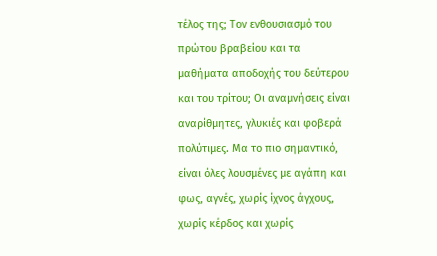τέλος της; Τον ενθουσιασμό του πρώτου βραβείου και τα μαθήματα αποδοχής του δεύτερου και του τρίτου; Οι αναμνήσεις είναι αναρίθμητες, γλυκιές και φοβερά πολύτιμες. Μα το πιο σημαντικό, είναι όλες λουσμένες με αγάπη και φως, αγνές, χωρίς ίχνος άγχους, χωρίς κέρδος και χωρίς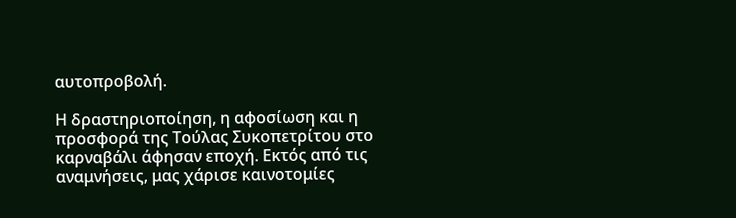αυτοπροβολή.

Η δραστηριοποίηση, η αφοσίωση και η προσφορά της Τούλας Συκοπετρίτου στο καρναβάλι άφησαν εποχή. Εκτός από τις αναμνήσεις, μας χάρισε καινοτομίες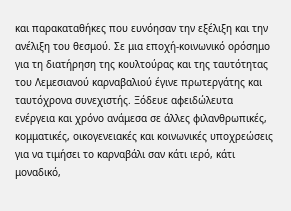και παρακαταθήκες που ευνόησαν την εξέλιξη και την ανέλιξη του θεσμού. Σε μια εποχή-κοινωνικό ορόσημο για τη διατήρηση της κουλτούρας και της ταυτότητας του Λεμεσιανού καρναβαλιού έγινε πρωτεργάτης και ταυτόχρονα συνεχιστής. Ξόδευε αφειδώλευτα ενέργεια και χρόνο ανάμεσα σε άλλες φιλανθρωπικές, κομματικές, οικογενειακές και κοινωνικές υποχρεώσεις για να τιμήσει το καρναβάλι σαν κάτι ιερό, κάτι μοναδικό,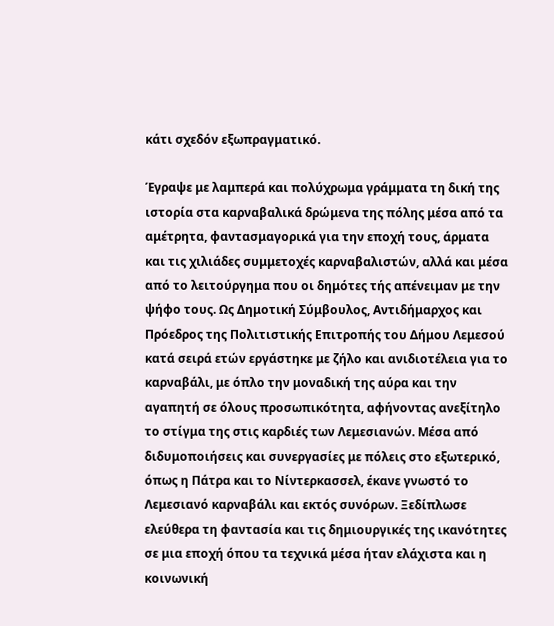κάτι σχεδόν εξωπραγματικό.

Έγραψε με λαμπερά και πολύχρωμα γράμματα τη δική της ιστορία στα καρναβαλικά δρώμενα της πόλης μέσα από τα αμέτρητα, φαντασμαγορικά για την εποχή τους, άρματα και τις χιλιάδες συμμετοχές καρναβαλιστών, αλλά και μέσα από το λειτούργημα που οι δημότες τής απένειμαν με την ψήφο τους. Ως Δημοτική Σύμβουλος, Αντιδήμαρχος και Πρόεδρος της Πολιτιστικής Επιτροπής του Δήμου Λεμεσού κατά σειρά ετών εργάστηκε με ζήλο και ανιδιοτέλεια για το καρναβάλι, με όπλο την μοναδική της αύρα και την αγαπητή σε όλους προσωπικότητα, αφήνοντας ανεξίτηλο το στίγμα της στις καρδιές των Λεμεσιανών. Μέσα από διδυμοποιήσεις και συνεργασίες με πόλεις στο εξωτερικό, όπως η Πάτρα και το Νίντερκασσελ, έκανε γνωστό το Λεμεσιανό καρναβάλι και εκτός συνόρων. Ξεδίπλωσε ελεύθερα τη φαντασία και τις δημιουργικές της ικανότητες σε μια εποχή όπου τα τεχνικά μέσα ήταν ελάχιστα και η κοινωνική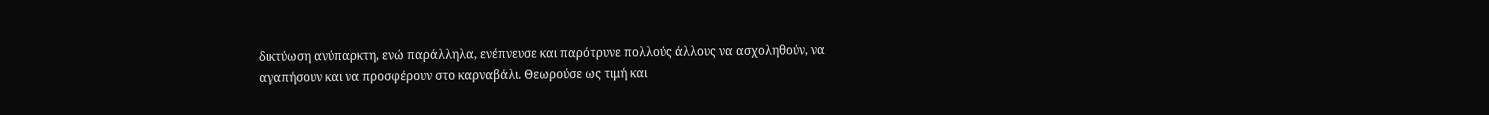δικτύωση ανύπαρκτη, ενώ παράλληλα, ενέπνευσε και παρότρυνε πολλούς άλλους να ασχοληθούν, να αγαπήσουν και να προσφέρουν στο καρναβάλι. Θεωρούσε ως τιμή και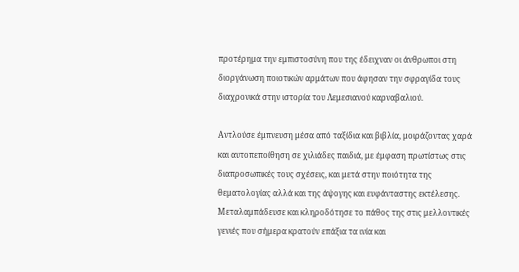προτέρημα την εμπιστοσύνη που της έδειχναν οι άνθρωποι στη διοργάνωση ποιοτικών αρμάτων που άφησαν την σφραγίδα τους διαχρονικά στην ιστορία του Λεμεσιανού καρναβαλιού.

Αντλούσε έμπνευση μέσα από ταξίδια και βιβλία, μοιράζοντας χαρά και αυτοπεποίθηση σε χιλιάδες παιδιά, με έμφαση πρωτίστως στις διαπροσωπικές τους σχέσεις, και μετά στην ποιότητα της θεματολογίας αλλά και της άψογης και ευφάνταστης εκτέλεσης. Μεταλαμπάδευσε και κληροδότησε το πάθος της στις μελλοντικές γενιές που σήμερα κρατούν επάξια τα ινία και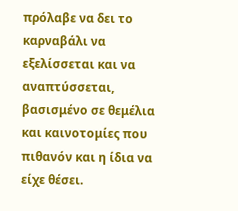πρόλαβε να δει το καρναβάλι να εξελίσσεται και να αναπτύσσεται, βασισμένο σε θεμέλια και καινοτομίες που πιθανόν και η ίδια να είχε θέσει.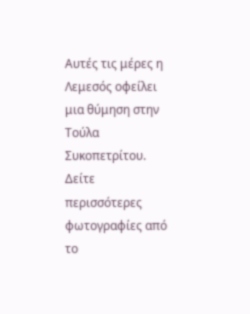Αυτές τις μέρες η Λεμεσός οφείλει μια θύμηση στην Τούλα Συκοπετρίτου.
Δείτε περισσότερες φωτογραφίες από το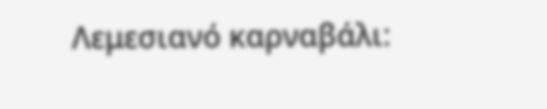Λεμεσιανό καρναβάλι: